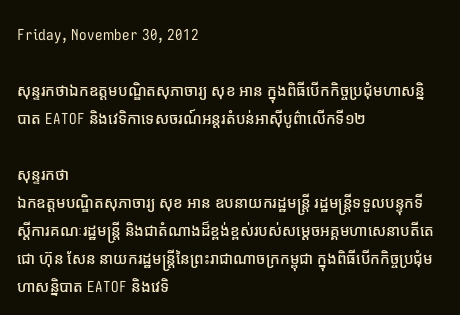Friday, November 30, 2012

សុន្ទរកថាឯកឧត្តមបណ្ឌិតសុភាចារ្យ សុខ អាន ក្នុងពិធីបើកកិច្ចប្រជុំមហាសន្និបាត EATOF និងវេទិកាទេសចរណ៍អន្តរតំបន់អាស៊ីបូព៌ាលើកទី១២

សុន្ទរកថា
ឯកឧត្តមបណ្ឌិតសុភាចារ្យ សុខ អាន ឧបនាយករដ្ឋមន្ត្រី រដ្ឋមន្ត្រីទទួលបន្ទុកទីស្តីការគណៈរដ្ឋមន្ត្រី និងជាតំណាងដ៏ខ្ពង់ខ្ពស់របស់សម្តេចអគ្គមហាសេនាបតីតេជោ ហ៊ុន សែន នាយករដ្ឋមន្ត្រីនៃព្រះរាជាណាចក្រកម្ពុជា ក្នុងពិធីបើកកិច្ចប្រជុំមហាសន្និបាត EATOF និងវេទិ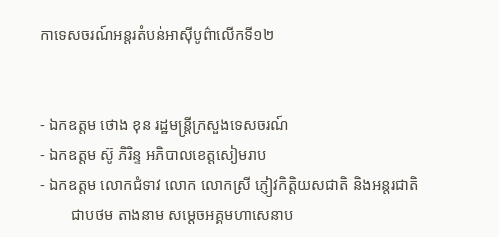កាទេសចរណ៍អន្តរតំបន់អាស៊ីបូព៌ាលើកទី១២


‑ ឯកឧត្តម ថោង ខុន រដ្ឋមន្ត្រីក្រសួងទេសចរណ៍
‑ ឯកឧត្តម ស៊ូ ភិរិន្ទ អភិបាលខេត្តសៀមរាប
‑ ឯកឧត្តម លោកជំទាវ លោក លោកស្រី ភ្ញៀវកិត្តិយសជាតិ និងអន្តរជាតិ
        ជាបថម តាងនាម សម្តេចអគ្គមហាសេនាប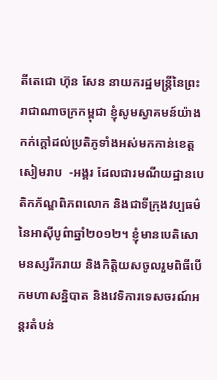តីតេជោ ហ៊ុន សែន នាយករដ្ឋមន្ត្រីនៃព្រះរាជាណាចក្រកម្ពុជា ខ្ញុំសូមស្វាគមន៍យ៉ាងកក់ក្តៅដល់ប្រតិភូទាំងអស់មកកាន់ខេត្តសៀមរាប  ‑អង្គរ ដែលជារមណីយដ្ឋានបេតិកភ័ណ្ឌពិភពលោក និងជាទីក្រុងវប្បធម៌នៃអាស៊ីបូព៌ាឆ្នាំ២០១២។ ខ្ញុំមានបេតិសោមនស្សរីករាយ និងកិត្តិយសចូលរួមពិធីបើកមហាសន្និបាត និងវេទិការទេសចរណ៍អន្តរតំបន់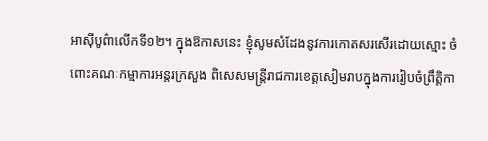អាស៊ីបូព៌ាលើកទី១២។ ក្នុងឱកាសនេះ ខ្ញុំសូមសំដែងនូវការកោតសរសើរដោយស្មោះ ចំពោះគណៈកម្មាការអន្តរក្រសួង ពិសេសមន្ត្រីរាជការខេត្តសៀមរាបក្នុងការរៀបចំព្រឹតិ្តកា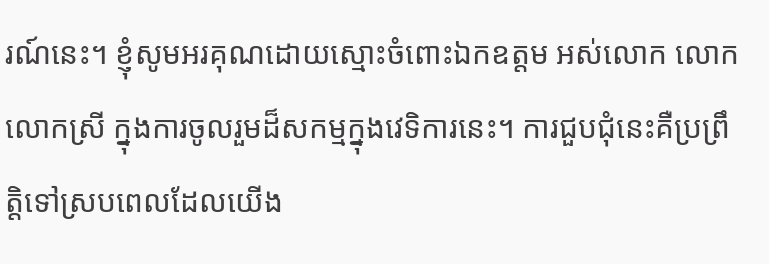រណ៍នេះ។ ខ្ញុំសូមអរគុណដោយស្មោះចំពោះឯកឧត្តម អស់លោក លោក លោកស្រី ក្នុងការចូលរួមដ៏សកម្មក្នុងវេទិការនេះ។ ការជួបជុំនេះគឺប្រព្រឹត្តិទៅស្របពេលដែលយើង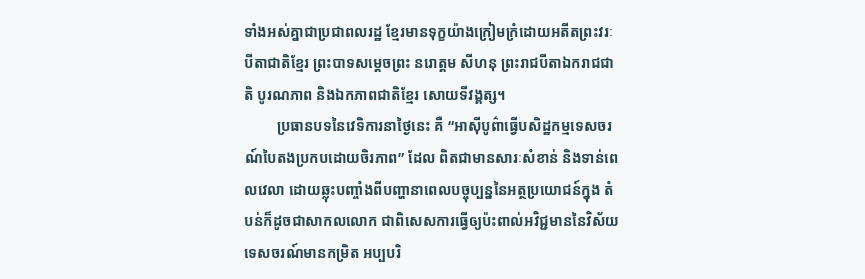ទាំងអស់គ្នាជាប្រជាពលរដ្ឋ ខ្មែរមានទុក្ខយ៉ាងក្រៀមក្រំដោយអតីតព្រះវរៈបីតាជាតិខ្មែរ ព្រះបាទសម្តេចព្រះ នរោត្តម សីហនុ ព្រះរាជបីតាឯករាជជាតិ បូរណភាព និងឯកភាពជាតិខ្មែរ សោយទីវង្គត្ស។
         ប្រធានបទនៃវេទិការនាថ្ងៃនេះ គឺ “អាស៊ីបូព៌ាធ្វើបសិដ្ឋកម្មទេសចរណ៍បៃតងប្រកបដោយចិរភាព” ដែល ពិតជាមានសារៈសំខាន់ និងទាន់ពេលវេលា ដោយឆ្លុះបញ្ចាំងពីបញ្ហានាពេលបច្ចុប្បន្ននៃអត្ថប្រយោជន៍ក្នុង តំបន់ក៏ដូចជាសាកលលោក ជាពិសេសការធ្វើឲ្យប៉ះពាល់អវិជ្ជមាននៃវិស័យទេសចរណ៍មានកម្រិត អប្បបរិ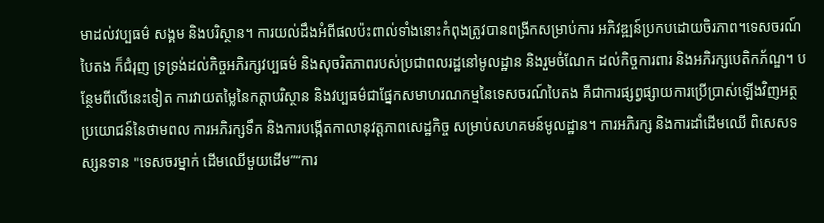មាដល់វប្បធម៌ សង្គម និងបរិស្ថាន។ ការយល់ដឹងអំពីផលប៉ះពាល់ទាំងនោះកំពុងត្រូវបានពង្រីកសម្រាប់ការ អភិវឌ្ឍន៍ប្រកបដោយចិរភាព។ទេសចរណ៍បៃតង ក៏ជំរុញ ទ្រទ្រង់ដល់កិច្ចអភិរក្សវប្បធម៌ និងសុចរិតភាពរបស់ប្រជាពលរដ្ឋនៅមូលដ្ឋាន និងរួមចំណែក ដល់កិច្ចការពារ និងអភិរក្សបេតិកភ័ណ្ឌ។ បន្ថែមពីលើនេះទៀត ការវាយតម្លៃនៃកត្តាបរិស្ថាន និងវប្បធម៌ជាផ្នែកសមាហរណកម្មនៃទេសចរណ៍បៃតង គឺជាការផ្សព្វផ្សាយការប្រើប្រាស់ឡើងវិញអត្ថប្រយោជន៍នៃថាមពល ការអភិរក្សទឹក និងការបង្កើតកាលានុវត្តភាពសេដ្ឋកិច្ច សម្រាប់សហគមន៍មូលដ្ឋាន។ ការអភិរក្ស និងការដាំដើមឈើ ពិសេសទស្សនទាន "ទេសចរម្នាក់ ដើមឈើមួយដើម”“ការ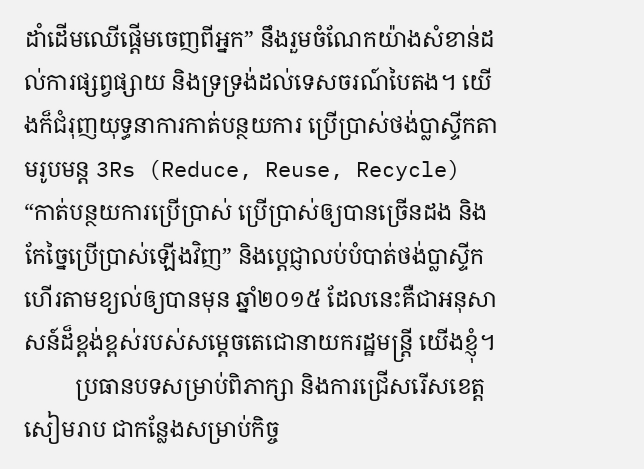ដាំដើមឈើផ្តើមចេញពីអ្នក” នឹងរួមចំណែកយ៉ាងសំខាន់ដល់ការផ្សព្វផ្សាយ និងទ្រទ្រង់ដល់ទេសចរណ៍បៃតង។ យើងក៏ជំរុញយុទ្ធនាការកាត់បន្ថយការ ប្រើប្រាស់ថង់ប្លាស្ទីកតាមរូបមន្ត 3Rs (Reduce, Reuse, Recycle) “កាត់បន្ថយការប្រើប្រាស់ ប្រើប្រាស់ឲ្យបានច្រើនដង និងកែច្នៃប្រើប្រាស់ឡើងវិញ” និងប្តេជ្ញាលប់បំបាត់ថង់ប្លាស្ទីកហើរតាមខ្យល់ឲ្យបានមុន ឆ្នាំ២០១៥ ដែលនេះគឺជាអនុសាសន៍ដ៏ខ្ពង់ខ្ពស់របស់សម្តេចតេជោនាយករដ្ឋមន្ត្រី យើងខ្ញុំ។
         ប្រធានបទសម្រាប់ពិភាក្សា និងការជ្រើសរើសខេត្តសៀមរាប ជាកន្លែងសម្រាប់កិច្ច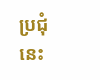ប្រជុំនេះ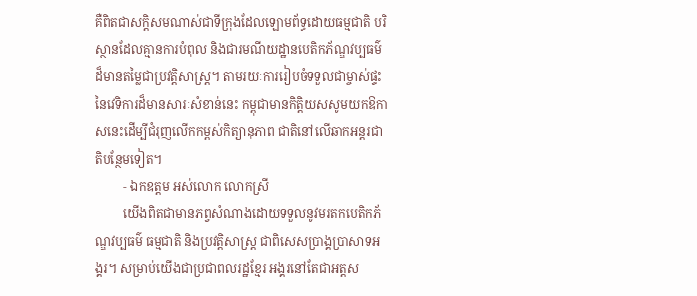គឺពិតជាសក្តិសមណាស់ជាទីក្រុងដែលឡោមព័ទ្ធដោយធម្មជាតិ បរិស្ថានដែលគ្មានការបំពុល និងជារមណីយដ្ឋានបេតិកភ័ណ្ឌវប្បធម៌ដ៏មានតម្លៃជាប្រវត្តិសាស្ត្រ។ តាមរយៈការរៀបចំទទួលជាម្ចាស់ផ្ទះនៃវេទិការដ៏មានសារៈសំខាន់នេះ កម្ពុជាមានកិត្តិយសសូមយកឱកាសនេះដើម្បីជំរុញលើកកម្ពស់កិត្យានុភាព ជាតិនៅលើឆាកអន្តរជាតិបន្ថែមទៀត។
         ‑ ឯកឧត្តម អស់លោក លោកស្រី
         យើងពិតជាមានភព្វសំណាងដោយទទួលនូវមរតកបេតិកភ័ណ្ឌវប្បធម៌ ធម្មជាតិ និងប្រវត្តិសាស្ត្រ ជាពិសេសប្រាង្គប្រាសាទអង្គរ។ សម្រាប់យើងជាប្រជាពលរដ្ឋខ្មែរ អង្គរនៅតែជាអត្តស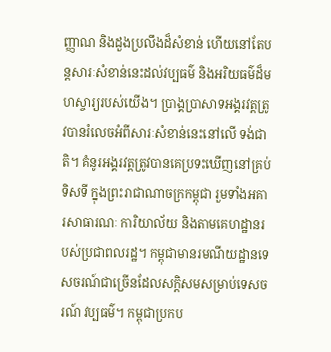ញ្ញាណ និងដួងប្រលឹងដ៏សំខាន់ ហើយនៅតែបន្តសារៈសំខាន់នេះដល់វប្បធម៌ និងអរិយធម៌ដ៏មហស្ចារ្យរបស់យើង។ ប្រាង្គប្រាសាទអង្គរវត្តត្រូវបានរំលេចអំពីសារៈសំខាន់នេះនៅលើ ទង់ជាតិ។ គំនូរអង្គរវត្តត្រូវបានគេប្រទះឃើញនៅគ្រប់ទិសទី ក្នុងព្រះរាជាណាចក្រកម្ពុជា រួមទាំងអគារសាធារណៈ ការិយាល័យ និងតាមគេហដ្ឋានរបស់ប្រជាពលរដ្ឋ។ កម្ពុជាមានរមណីយដ្ឋានទេសចរណ៍ជាច្រើនដែលសក្តិសមសម្រាប់ទេសចរណ៍ វប្បធម៌។ កម្ពុជាប្រកប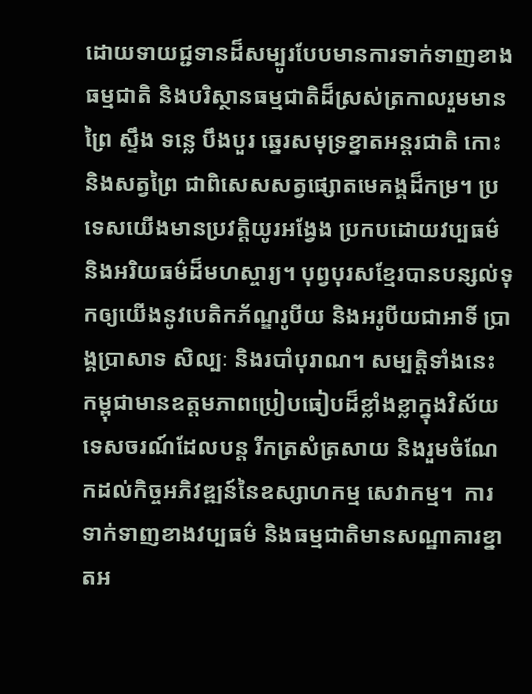ដោយទាយជ្ជទានដ៏សម្បូរបែបមានការទាក់ទាញខាងធម្មជាតិ និងបរិស្ថានធម្មជាតិដ៏ស្រស់ត្រកាលរួមមាន ព្រៃ ស្ទឹង ទន្លេ បឹងបួរ ឆ្នេរសមុទ្រខ្នាតអន្តរជាតិ កោះ និងសត្វព្រៃ ជាពិសេសសត្វផ្សោតមេគង្គដ៏កម្រ។ ប្រទេសយើងមានប្រវត្តិយូរអង្វែង ប្រកបដោយវប្បធម៌ និងអរិយធម៌ដ៏មហស្ចារ្យ។ បុព្វបុរសខ្មែរបានបន្សល់ទុកឲ្យយើងនូវបេតិកភ័ណ្ឌរូបីយ និងអរូបីយជាអាទិ៍ ប្រាង្គប្រាសាទ សិល្បៈ និងរបាំបុរាណ។ សម្បត្តិទាំងនេះ កម្ពុជាមានឧត្តមភាពប្រៀបធៀបដ៏ខ្លាំងខ្លាក្នុងវិស័យទេសចរណ៍ដែលបន្ត រីកត្រសំត្រសាយ និងរួមចំណែកដល់កិច្ចអភិវឌ្ឍន៍នៃឧស្សាហកម្ម សេវាកម្ម។  ការទាក់ទាញខាងវប្បធម៌ និងធម្មជាតិមានសណ្ឋាគារខ្នាតអ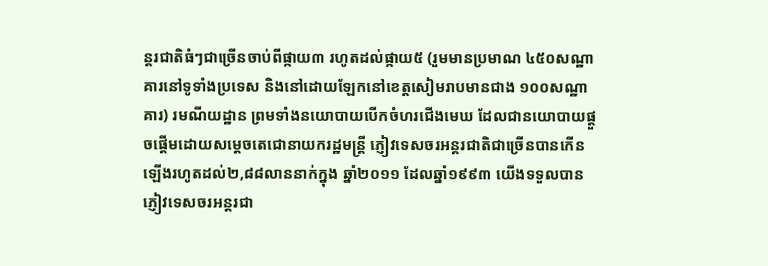ន្តរជាតិធំៗជាច្រើនចាប់ពីផ្កាយ៣ រហូតដល់ផ្កាយ៥ (រួមមានប្រមាណ ៤៥០សណ្ឋាគារនៅទូទាំងប្រទេស និងនៅដោយឡែកនៅខេត្តសៀមរាបមានជាង ១០០សណ្ឋាគារ) រមណីយដ្ឋាន ព្រមទាំងនយោបាយបើកចំហរជើងមេឃ ដែលជានយោបាយផ្តួចផ្តើមដោយសម្តេចតេជោនាយករដ្ឋមន្ត្រី ភ្ញៀវទេសចរអន្តរជាតិជាច្រើនបានកើនឡើងរហូតដល់២,៨៨លាននាក់ក្នុង ឆ្នាំ២០១១ ដែលឆ្នាំ១៩៩៣ យើងទទួលបានភ្ញៀវទេសចរអន្តរជា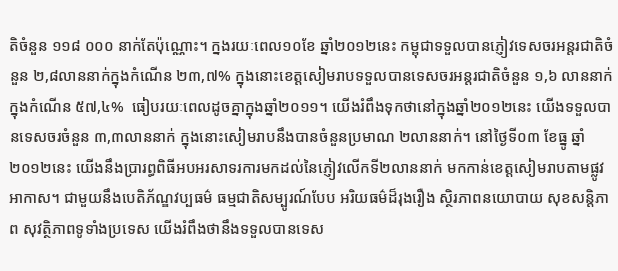តិចំនួន ១១៨ ០០០ នាក់តែប៉ុណ្ណោះ។ ក្នងរយៈពេល១០ខែ ឆ្នាំ២០១២នេះ កម្ពុជាទទួលបានភ្ញៀវទេសចរអន្តរជាតិចំនួន ២,៨លាននាក់ក្នុងកំណើន ២៣,៧% ក្នុងនោះខេត្តសៀមរាបទទួលបានទេសចរអន្តរជាតិចំនួន ១,៦ លាននាក់ ក្នុងកំណើន ៥៧,៤%  ធៀបរយៈពេលដូចគ្នាក្នុងឆ្នាំ២០១១។ យើងរំពឹងទុកថានៅក្នុងឆ្នាំ២០១២នេះ យើងទទួលបានទេសចរចំនួន ៣,៣លាននាក់ ក្នុងនោះសៀមរាបនឹងបានចំនួនប្រមាណ ២លាននាក់។ នៅថ្ងៃទី០៣ ខែធ្នូ ឆ្នាំ២០១២នេះ យើងនឹងប្រារព្ធពិធីអបអរសាទរការមកដល់នៃភ្ញៀវលើកទី២លាននាក់ មកកាន់ខេត្តសៀមរាបតាមផ្លូវអាកាស។ ជាមួយនឹងបេតិភ័ណ្ឌវប្បធម៌ ធម្មជាតិសម្បូរណ៍បែប អរិយធម៌ដ៏រុងរឿង ស្ថិរភាពនយោបាយ សុខសន្តិភាព សុវត្ថិភាពទូទាំងប្រទេស យើងរំពឹងថានឹងទទួលបានទេស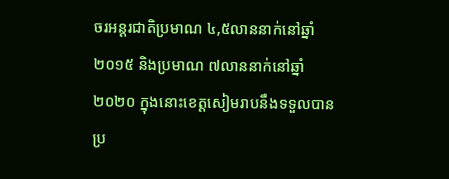ចរអន្តរជាតិប្រមាណ ៤,៥លាននាក់នៅឆ្នាំ២០១៥ និងប្រមាណ ៧លាននាក់នៅឆ្នាំ២០២០ ក្នុងនោះខេត្តសៀមរាបនឹងទទួលបានប្រ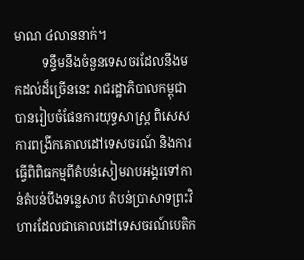មាណ ៤លាននាក់។
         ទន្ទឹមនឹងចំនួនទេសចរដែលនឹងមកដល់ដ៏ច្រើននេះ រាជរដ្ឋាភិបាលកម្ពុជាបានរៀបចំផែនការយុទ្ធសាស្ត្រ ពិសេសការពង្រីកគោលដៅទេសចរណ៍ និងការធ្វើពិពិធកម្មពីតំបន់សៀមរាបអង្គរទៅកាន់តំបន់បឹងទន្លេសាប តំបន់ប្រាសាទព្រះវិហារដែលជាគោលដៅទេសចរណ៍បេតិក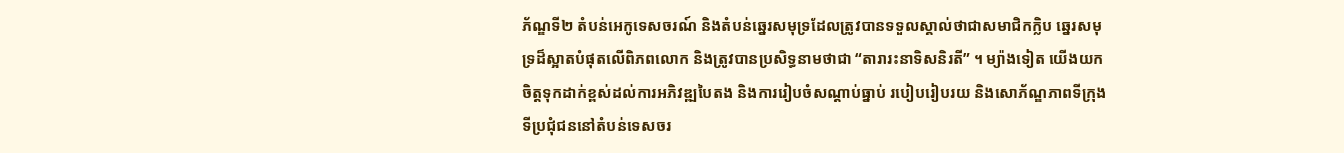ភ័ណ្ឌទី២ តំបន់អេកូទេសចរណ៍ និងតំបន់ឆ្នេរសមុទ្រដែលត្រូវបានទទួលស្គាល់ថាជាសមាជិកក្លិប ឆ្នេរសមុទ្រដ៏ស្អាតបំផុតលើពិភពលោក និងត្រូវបានប្រសិទ្ធនាមថាជា “តារារះនាទិសនិរតី” ។ ម្យ៉ាងទៀត យើងយកចិត្តទុកដាក់ខ្ពស់ដល់ការអភិវឌ្ឍបៃតង និងការរៀបចំសណ្តាប់ធ្នាប់ របៀបរៀបរយ និងសោភ័ណ្ឌភាពទីក្រុង ទីប្រជុំជននៅតំបន់ទេសចរ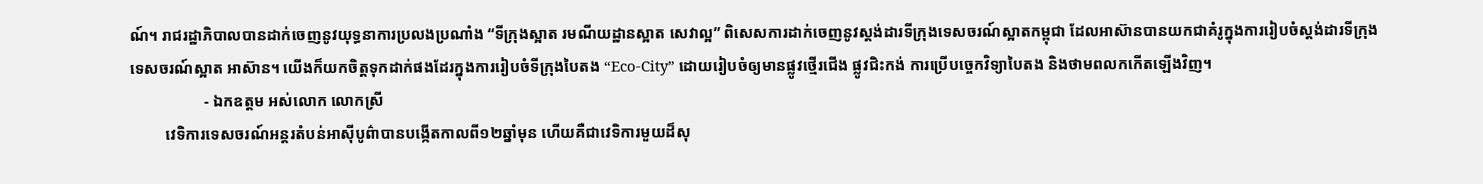ណ៍។ រាជរដ្ឋាភិបាលបានដាក់ចេញនូវយុទ្ធនាការប្រលងប្រណាំង “ទីក្រុងស្អាត រមណីយដ្ឋានស្អាត សេវាល្អ” ពិសេសការដាក់ចេញនូវស្តង់ដារទីក្រុងទេសចរណ៍ស្អាតកម្ពុជា ដែលអាស៊ានបានយកជាគំរូក្នុងការរៀបចំស្តង់ដារទីក្រុងទេសចរណ៍ស្អាត អាស៊ាន។ យើងក៏យកចិត្តទុកដាក់ផងដែរក្នុងការរៀបចំទីក្រុងបៃតង “Eco-City” ដោយរៀបចំឲ្យមានផ្លូវថ្មើរជើង ផ្លូវជិះកង់ ការប្រើបច្ចេកវិទ្យាបៃតង និងថាមពលកកើតឡើងវិញ។
                   ‑ ឯកឧត្តម អស់លោក លោកស្រី
         វេទិការទេសចរណ៍អន្តរតំបន់អាស៊ីបូព៌ាបានបង្កើតកាលពី១២ឆ្នាំមុន ហើយគឺជាវេទិការមួយដ៏សុ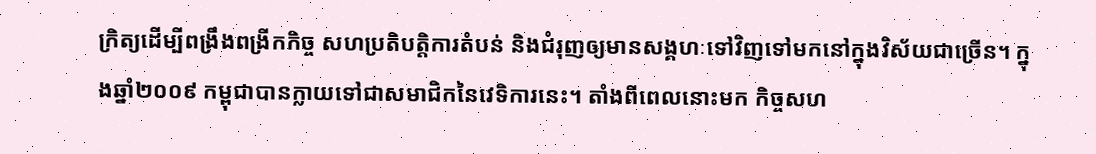ក្រិត្យដើម្បីពង្រឹងពង្រីកកិច្ច សហប្រតិបត្តិការតំបន់ និងជំរុញឲ្យមានសង្គហៈទៅវិញទៅមកនៅក្នុងវិស័យជាច្រើន។ ក្នុងឆ្នាំ២០០៩ កម្ពុជាបានក្លាយទៅជាសមាជិកនៃវេទិការនេះ។ តាំងពីពេលនោះមក កិច្ចសហ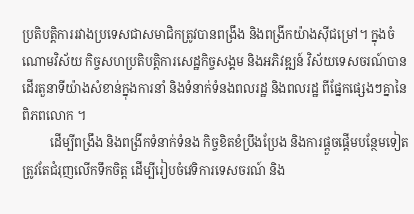ប្រតិបត្តិការរវាងប្រទេសជាសមាជិកត្រូវបានពង្រឹង និងពង្រីកយ៉ាងស៊ីជម្រៅ។ ក្នុងចំណោមវិស័យ កិច្ចសហប្រតិបត្តិការសេដ្ឋកិច្ចសង្គម និងអភិវឌ្ឍន៍ វិស័យទេសចរណ៍បានដើរតួនាទីយ៉ាងសំខាន់ក្នុងការនាំ និងទំនាក់ទំនងពលរដ្ឋ និងពលរដ្ឋ ពីផ្នែកផ្សេងៗគ្នានៃពិភពលោក ។
         ដើម្បីពង្រឹង និងពង្រីកទំនាក់ទំនង កិច្ចខិតខំប្រឹងប្រែង និងការផ្តួចផ្តើមបន្ថែមទៀតត្រូវតែជំរុញលើកទឹកចិត្ត ដើម្បីរៀបចំវេទិការទេសចរណ៍ និង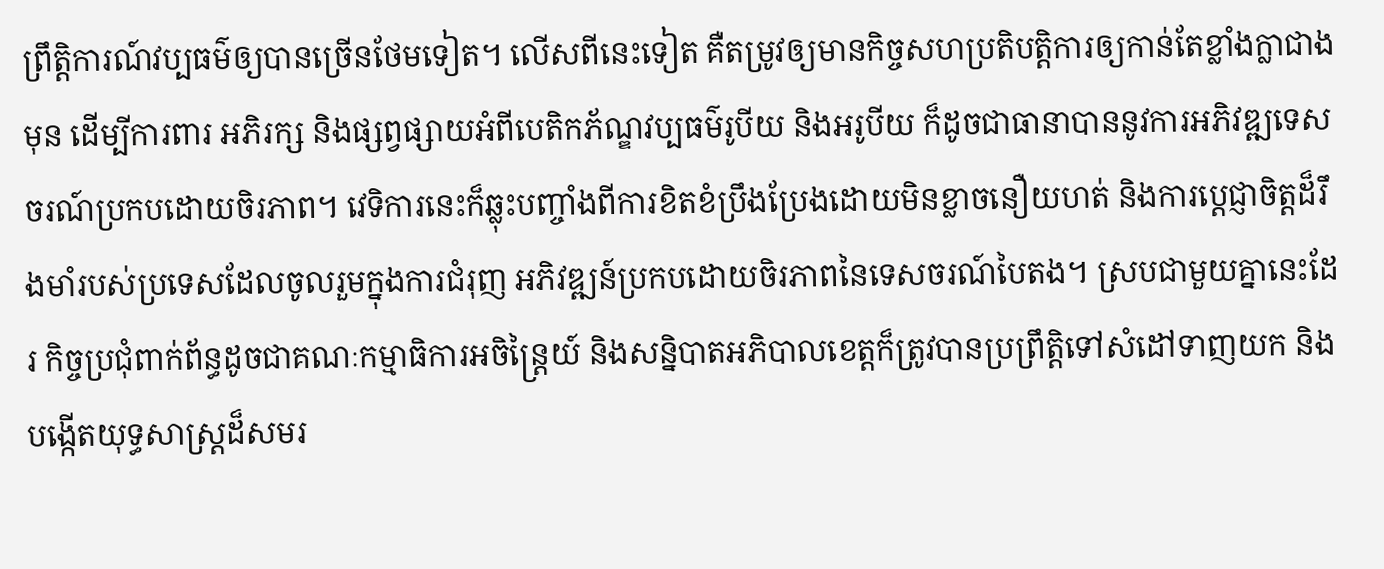ព្រឹត្តិការណ៍វប្បធម៌ឲ្យបានច្រើនថែមទៀត។ លើសពីនេះទៀត គឺតម្រូវឲ្យមានកិច្ចសហប្រតិបត្តិការឲ្យកាន់តែខ្លាំងក្លាជាងមុន ដើម្បីការពារ អភិរក្ស និងផ្សព្វផ្សាយអំពីបេតិកភ័ណ្ឌវប្បធម៌រូបីយ និងអរូបីយ ក៏ដូចជាធានាបាននូវការអភិវឌ្ឍទេសចរណ៍ប្រកបដោយចិរភាព។ វេទិការនេះក៏ឆ្លុះបញ្ចាំងពីការខិតខំប្រឹងប្រែងដោយមិនខ្លាចនឿយហត់ និងការប្តេជ្ញាចិត្តដ៏រឹងមាំរបស់ប្រទេសដែលចូលរួមក្នុងការជំរុញ អភិវឌ្ឍន៍ប្រកបដោយចិរភាពនៃទេសចរណ៍បៃតង។ ស្របជាមួយគ្នានេះដែរ កិច្ចប្រជុំពាក់ព័ន្ធដូចជាគណៈកម្មាធិការអចិន្ត្រៃយ៍ និងសន្និបាតអភិបាលខេត្តក៏ត្រូវបានប្រព្រឹត្តិទៅសំដៅទាញយក និងបង្កើតយុទ្ធសាស្រ្តដ៏សមរ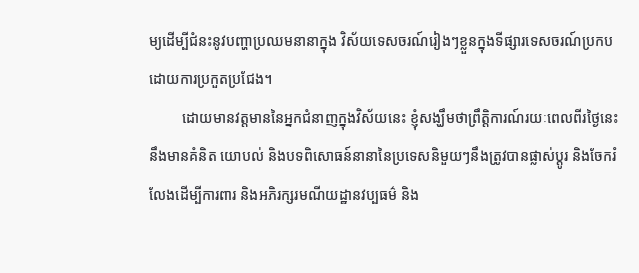ម្យដើម្បីជំនះនូវបញ្ហាប្រឈមនានាក្នុង វិស័យទេសចរណ៍រៀងៗខ្លួនក្នុងទីផ្សារទេសចរណ៍ប្រកបដោយការប្រកួតប្រជែង។
         ដោយមានវត្តមាននៃអ្នកជំនាញក្នុងវិស័យនេះ ខ្ញុំសង្ឃឹមថាព្រឹត្តិការណ៍រយៈពេលពីរថ្ងៃនេះ នឹងមានគំនិត យោបល់ និងបទពិសោធន៍នានានៃប្រទេសនិមួយៗនឹងត្រូវបានផ្លាស់ប្តូរ និងចែករំលែងដើម្បីការពារ និងអភិរក្សរមណីយដ្ឋានវប្បធម៌ និង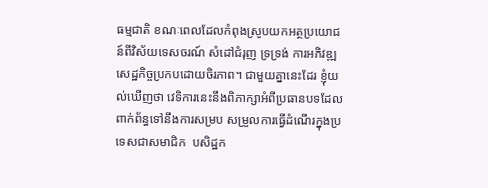ធម្មជាតិ ខណៈពេលដែលកំពុងស្រូបយកអត្ថប្រយោជន៍ពីវិស័យទេសចរណ៍ សំដៅជំរុញ ទ្រទ្រង់ ការអភិវឌ្ឍសេដ្ឋកិច្ចប្រកបដោយចិរភាព។ ជាមួយគ្នានេះដែរ ខ្ញុំយល់ឃើញថា វេទិការនេះនឹងពិភាក្សាអំពីប្រធានបទដែលពាក់ព័ន្ធទៅនឹងការសម្រប សម្រួលការធ្វើដំណើរក្នុងប្រទេសជាសមាជិក  បសិដ្ឋក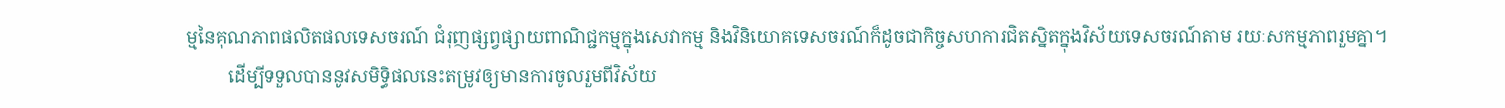ម្មនៃគុណភាពផលិតផលទេសចរណ៍ ជំរុញផ្សព្វផ្សាយពាណិជ្ជកម្មក្នុងសេវាកម្ម និងវិនិយោគទេសចរណ៍ក៏ដូចជាកិច្ចសហការជិតស្និតក្នុងវិស័យទេសចរណ៍តាម រយៈសកម្មភាពរួមគ្នា។
         ដើម្បីទទួលបាននូវសមិទ្ធិផលនេះតម្រូវឲ្យមានការចូលរួមពីវិស័យ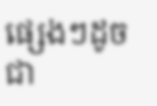ផ្សេងៗដូចជា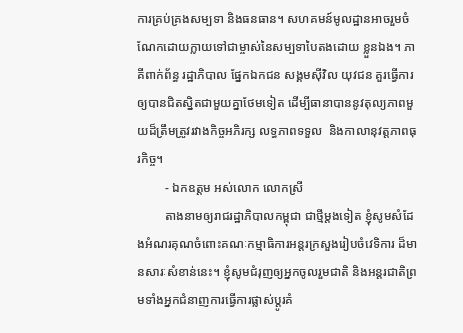ការគ្រប់គ្រងសម្បទា និងធនធាន។ សហគមន៍មូលដ្ឋានអាចរួមចំណែកដោយក្លាយទៅជាម្ចាស់នៃសម្បទាបៃតងដោយ ខ្លួនឯង។ ភាគីពាក់ព័ន្ធ រដ្ឋាភិបាល ផ្នែកឯកជន សង្គមស៊ីវិល យុវជន គួរធ្វើការឲ្យបានជិតស្និតជាមួយគ្នាថែមទៀត ដើម្បីធានាបាននូវតុល្យភាពមួយដ៏ត្រឹមត្រូវរវាងកិច្ចអភិរក្ស លទ្ធភាពទទួល  និងកាលានុវត្តភាពធុរកិច្ច។
         ‑ ឯកឧត្តម អស់លោក លោកស្រី
         តាងនាមឲ្យរាជរដ្ឋាភិបាលកម្ពុជា ជាថ្មីម្តងទៀត ខ្ញុំសូមសំដែងអំណរគុណចំពោះគណៈកម្មាធិការអន្តរក្រសួងរៀបចំវេទិការ ដ៏មានសារៈសំខាន់នេះ។ ខ្ញុំសូមជំរុញឲ្យអ្នកចូលរួមជាតិ និងអន្តរជាតិព្រមទាំងអ្នកជំនាញការធ្វើការផ្លាស់ប្តូរគំ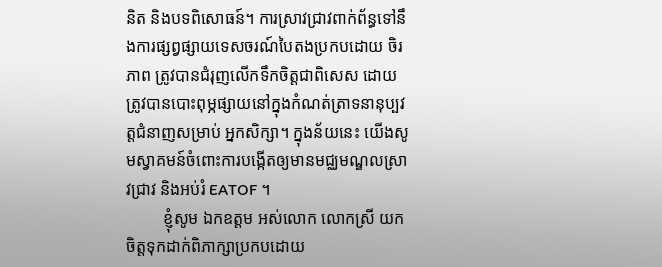និត និងបទពិសោធន៍។ ការស្រាវជ្រាវពាក់ព័ន្ធទៅនឹងការផ្សព្វផ្សាយទេសចរណ៍បៃតងប្រកបដោយ ចិរភាព ត្រូវបានជំរុញលើកទឹកចិត្តជាពិសេស ដោយត្រូវបានបោះពុម្ភផ្សាយនៅក្នុងកំណត់ត្រាទនានុប្បវត្តជំនាញសម្រាប់ អ្នកសិក្សា។ ក្នុងន័យនេះ យើងសូមស្វាគមន៍ចំពោះការបង្កើតឲ្យមានមជ្ឈមណ្ឌលស្រាវជ្រាវ និងអប់រំ EATOF ។
         ខ្ញុំសូម ឯកឧត្តម អស់លោក លោកស្រី យកចិត្តទុកដាក់ពិភាក្សាប្រកបដោយ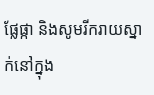ផ្លែផ្កា និងសូមរីករាយស្នាក់នៅក្នុង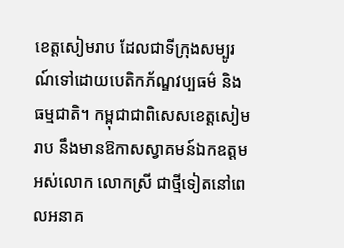ខេត្តសៀមរាប ដែលជាទីក្រុងសម្បូរណ៍ទៅដោយបេតិកភ័ណ្ឌវប្បធម៌ និងធម្មជាតិ។ កម្ពុជាជាពិសេសខេត្តសៀមរាប នឹងមានឱកាសស្វាគមន៍ឯកឧត្តម អស់លោក លោកស្រី ជាថ្មីទៀតនៅពេលអនាគ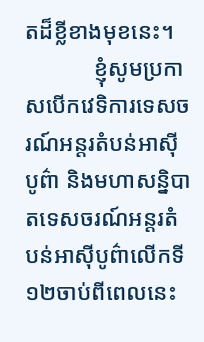តដ៏ខ្លីខាងមុខនេះ។
            ខ្ញុំសូមប្រកាសបើកវេទិការទេសចរណ៍អន្តរតំបន់អាស៊ីបូព៌ា និងមហាសន្និបាតទេសចរណ៍អន្តរតំបន់អាស៊ីបូព៌ាលើកទី១២ចាប់ពីពេលនេះ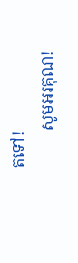តទៅ!
         សូមអរគុណ!